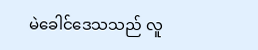မဲခေါင်ဒေသသည် လူ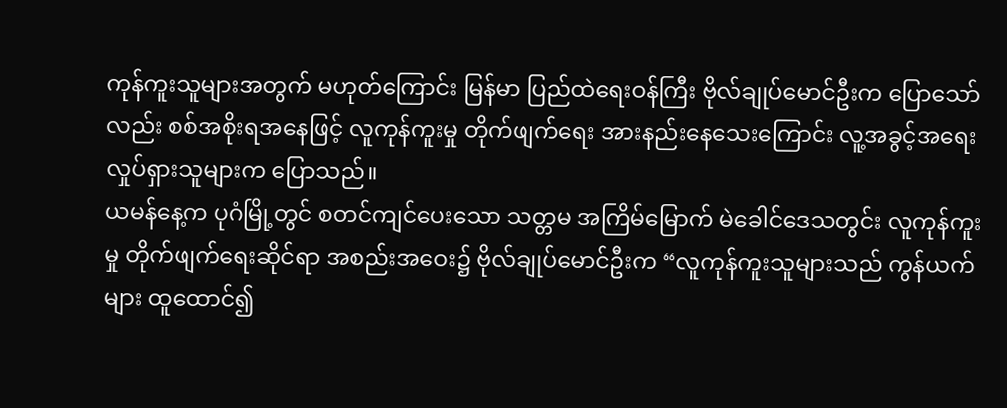ကုန်ကူးသူများအတွက် မဟုတ်ကြောင်း မြန်မာ ပြည်ထဲရေးဝန်ကြီး ဗိုလ်ချုပ်မောင်ဦးက ပြောသော်လည်း စစ်အစိုးရအနေဖြင့် လူကုန်ကူးမှု တိုက်ဖျက်ရေး အားနည်းနေသေးကြောင်း လူ့အခွင့်အရေး လှုပ်ရှားသူများက ပြောသည်။
ယမန်နေ့က ပုဂံမြို့တွင် စတင်ကျင်ပေးသော သတ္တမ အကြိမ်မြောက် မဲခေါင်ဒေသတွင်း လူကုန်ကူးမှု တိုက်ဖျက်ရေးဆိုင်ရာ အစည်းအဝေး၌ ဗိုလ်ချုပ်မောင်ဦးက “လူကုန်ကူးသူများသည် ကွန်ယက်များ ထူထောင်၍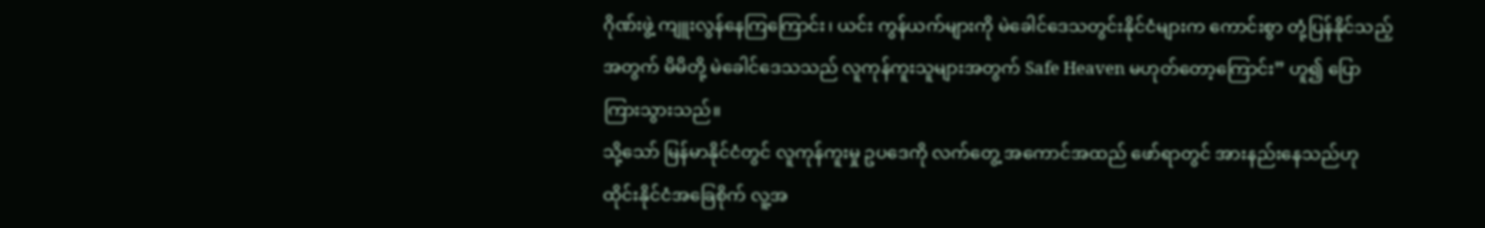ဂိုဏ်းဖွဲ့ ကျူးလွန်နေကြကြောင်း၊ ယင်း ကွန်ယက်များကို မဲခေါင်ဒေသတွင်းနိုင်ငံများက ကောင်းစွာ တုံ့ပြန်နိုင်သည့် အတွက် မိမိတို့ မဲခေါင်ဒေသသည် လူကုန်ကူးသူများအတွက် Safe Heaven မဟုတ်တော့ကြောင်း” ဟူ၍ ပြောကြားသွားသည်။
သို့သော် မြန်မာနိုင်ငံတွင် လူကုန်ကူးမှု ဥပဒေကို လက်တွေ့ အကောင်အထည် ဖော်ရာတွင် အားနည်းနေသည်ဟု ထိုင်းနိုင်ငံအခြေစိုက် လူ့အ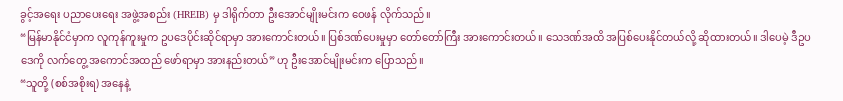ခွင့်အရေး ပညာပေးရေး အဖွဲ့အစည်း (HREIB) မှ ဒါရိုက်တာ ဦးအောင်မျိုးမင်းက ဝေဖန် လိုက်သည်။
“မြန်မာနိုင်ငံမှာက လူကုန်ကူးမှုက ဥပဒေပိုင်းဆိုင်ရာမှာ အားကောင်းတယ်။ ပြစ်ဒဏ်ပေးမှုမှာ တော်တော်ကြီး အားကောင်းတယ်။ သေဒဏ်အထိ အပြစ်ပေးနိုင်တယ်လို့ ဆိုထားတယ်။ ဒါပေမဲ့ ဒီဥပဒေကို လက်တွေ့ အကောင်အထည် ဖော်ရာမှာ အားနည်းတယ်” ဟု ဦးအောင်မျိုးမင်းက ပြောသည်။
“သူတို့ (စစ်အစိုးရ) အနေနဲ့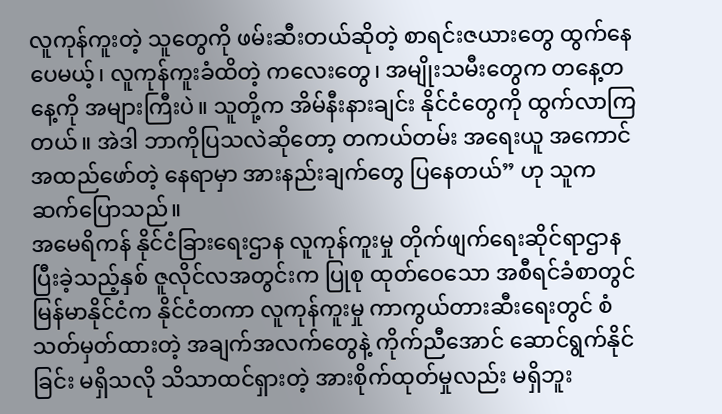လူကုန်ကူးတဲ့ သူတွေကို ဖမ်းဆီးတယ်ဆိုတဲ့ စာရင်းဇယားတွေ ထွက်နေပေမယ့်၊ လူကုန်ကူးခံထိတဲ့ ကလေးတွေ၊ အမျိုးသမီးတွေက တနေ့တနေ့ကို အများကြီးပဲ။ သူတို့က အိမ်နီးနားချင်း နိုင်ငံတွေကို ထွက်လာကြတယ်။ အဲဒါ ဘာကိုပြသလဲဆိုတော့ တကယ်တမ်း အရေးယူ အကောင်အထည်ဖော်တဲ့ နေရာမှာ အားနည်းချက်တွေ ပြနေတယ်” ဟု သူက ဆက်ပြောသည်။
အမေရိကန် နိုင်ငံခြားရေးဌာန လူကုန်ကူးမှု တိုက်ဖျက်ရေးဆိုင်ရာဌာန ပြီးခဲ့သည့်နှစ် ဇူလိုင်လအတွင်းက ပြုစု ထုတ်ဝေသော အစီရင်ခံစာတွင် မြန်မာနိုင်ငံက နိုင်ငံတကာ လူကုန်ကူးမှု ကာကွယ်တားဆီးရေးတွင် စံသတ်မှတ်ထားတဲ့ အချက်အလက်တွေနဲ့ ကိုက်ညီအောင် ဆောင်ရွက်နိုင်ခြင်း မရှိသလို သိသာထင်ရှားတဲ့ အားစိုက်ထုတ်မှုလည်း မရှိဘူး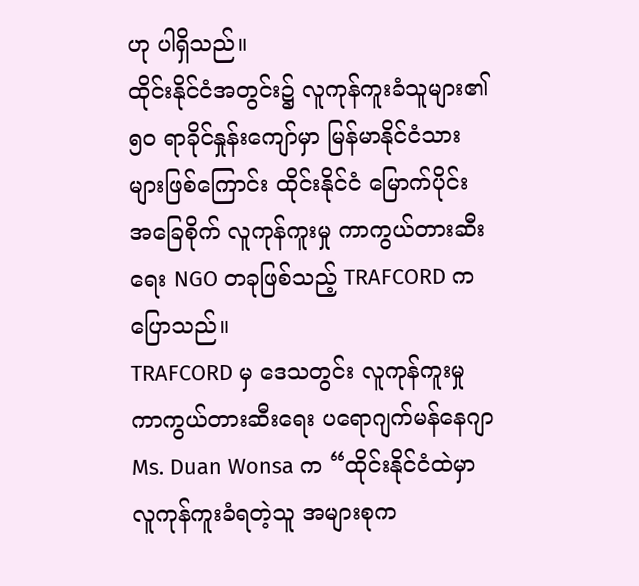ဟု ပါရှိသည်။
ထိုင်းနိုင်ငံအတွင်း၌ လူကုန်ကူးခံသူများ၏ ၅ဝ ရာခိုင်နှုန်းကျော်မှာ မြန်မာနိုင်ငံသားများဖြစ်ကြောင်း ထိုင်းနိုင်ငံ မြောက်ပိုင်း အခြေစိုက် လူကုန်ကူးမှု ကာကွယ်တားဆီးရေး NGO တခုဖြစ်သည့် TRAFCORD က ပြောသည်။
TRAFCORD မှ ဒေသတွင်း လူကုန်ကူးမှု ကာကွယ်တားဆီးရေး ပရောဂျက်မန်နေဂျာ Ms. Duan Wonsa က “ထိုင်းနိုင်ငံထဲမှာ လူကုန်ကူးခံရတဲ့သူ အများစုက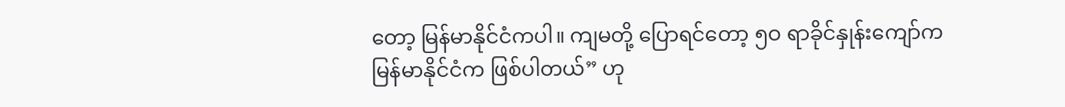တော့ မြန်မာနိုင်ငံကပါ။ ကျမတို့ ပြောရင်တော့ ၅ဝ ရာခိုင်နှုန်းကျော်က မြန်မာနိုင်ငံက ဖြစ်ပါတယ်” ဟု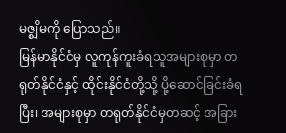မဇ္စျိမကို ပြောသည်။
မြန်မာနိုင်ငံမှ လူကုန်ကူးခံရသူအများစုမှာ တရုတ်နိုင်ငံနှင့် ထိုင်းနိုင်ငံတို့သို့ ပို့ဆောင်ခြင်းခံရပြီး၊ အများစုမှာ တရုတ်နိုင်ငံမှတဆင့် အခြား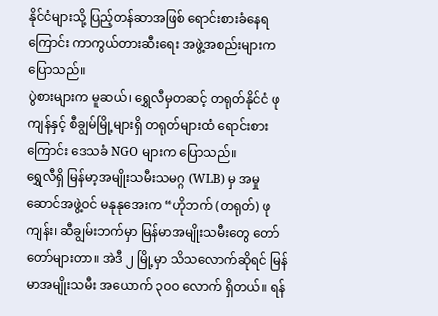နိုင်ငံများသို့ ပြည့်တန်ဆာအဖြစ် ရောင်းစားခံနေရကြောင်း ကာကွယ်တားဆီးရေး အဖွဲ့အစည်းများက ပြောသည်။
ပွဲစားများက မူဆယ်၊ ရွှေလီမှတဆင့် တရုတ်နိုင်ငံ ဖုကျန်နှင့် စီချွမ်မြို့များရှိ တရုတ်များထံ ရောင်းစားကြောင်း ဒေသခံ NGO များက ပြောသည်။
ရွှေလီရှိ မြန်မာ့အမျိုးသမီးသမဂ္ဂ (WLB) မှ အမှုဆောင်အဖွဲ့ဝင် မနုနုအေးက “ဟိုဘက် (တရုတ်) ဖုကျန်း၊ ဆီချွမ်းဘက်မှာ မြန်မာအမျိုးသမီးတွေ တော်တော်များတာ။ အဲဒီ ၂ မြို့မှာ သိသလောက်ဆိုရင် မြန်မာအမျိုးသမီး အယောက် ၃ဝဝ လောက် ရှိတယ်။ ရန်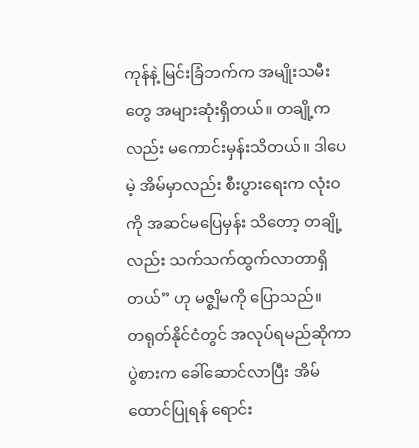ကုန်နဲ့ မြင်းခြံဘက်က အမျိုးသမီးတွေ အများဆုံးရှိတယ်။ တချို့ကလည်း မကောင်းမှန်းသိတယ်။ ဒါပေမဲ့ အိမ်မှာလည်း စီးပွားရေးက လုံးဝကို အဆင်မပြေမှန်း သိတော့ တချို့လည်း သက်သက်ထွက်လာတာရှိတယ်” ဟု မဇ္စျိမကို ပြောသည်။
တရုတ်နိုင်ငံတွင် အလုပ်ရမည်ဆိုကာ ပွဲစားက ခေါ်ဆောင်လာပြီး အိမ်ထောင်ပြုရန် ရောင်း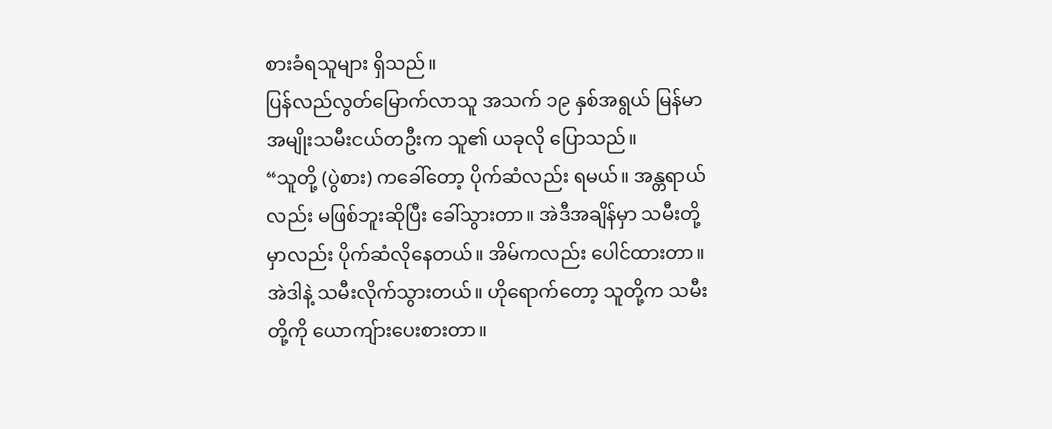စားခံရသူများ ရှိသည်။
ပြန်လည်လွတ်မြောက်လာသူ အသက် ၁၉ နှစ်အရွယ် မြန်မာအမျိုးသမီးငယ်တဦးက သူ၏ ယခုလို ပြောသည်။
“သူတို့ (ပွဲစား) ကခေါ်တော့ ပိုက်ဆံလည်း ရမယ်။ အန္တရာယ်လည်း မဖြစ်ဘူးဆိုပြီး ခေါ်သွားတာ။ အဲဒီအချိန်မှာ သမီးတို့မှာလည်း ပိုက်ဆံလိုနေတယ်။ အိမ်ကလည်း ပေါင်ထားတာ။ အဲဒါနဲ့ သမီးလိုက်သွားတယ်။ ဟိုရောက်တော့ သူတို့က သမီးတို့ကို ယောကျ်ားပေးစားတာ။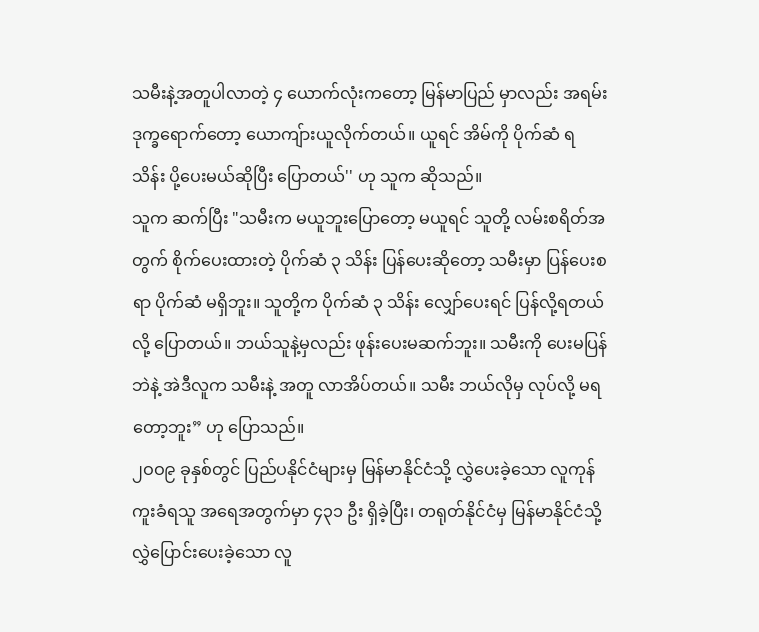သမီးနဲ့အတူပါလာတဲ့ ၄ ယောက်လုံးကတော့ မြန်မာပြည် မှာလည်း အရမ်းဒုက္ခရောက်တော့ ယောကျ်ားယူလိုက်တယ်။ ယူရင် အိမ်ကို ပိုက်ဆံ ရ သိန်း ပို့ပေးမယ်ဆိုပြီး ပြောတယ်'' ဟု သူက ဆိုသည်။
သူက ဆက်ပြီး "သမီးက မယူဘူးပြောတော့ မယူရင် သူတို့ လမ်းစရိတ်အတွက် စိုက်ပေးထားတဲ့ ပိုက်ဆံ ၃ သိန်း ပြန်ပေးဆိုတော့ သမီးမှာ ပြန်ပေးစရာ ပိုက်ဆံ မရှိဘူး။ သူတို့က ပိုက်ဆံ ၃ သိန်း လျှော်ပေးရင် ပြန်လို့ရတယ်လို့ ပြောတယ်။ ဘယ်သူနဲ့မှလည်း ဖုန်းပေးမဆက်ဘူး။ သမီးကို ပေးမပြန်ဘဲနဲ့ အဲဒီလူက သမီးနဲ့ အတူ လာအိပ်တယ်။ သမီး ဘယ်လိုမှ လုပ်လို့ မရတော့ဘူး” ဟု ပြောသည်။
၂ဝဝ၉ ခုနှစ်တွင် ပြည်ပနိုင်ငံများမှ မြန်မာနိုင်ငံသို့ လွှဲပေးခဲ့သော လူကုန်ကူးခံရသူ အရေအတွက်မှာ ၄၃၁ ဦး ရှိခဲ့ပြီး၊ တရုတ်နိုင်ငံမှ မြန်မာနိုင်ငံသို့ လွှဲပြောင်းပေးခဲ့သော လူ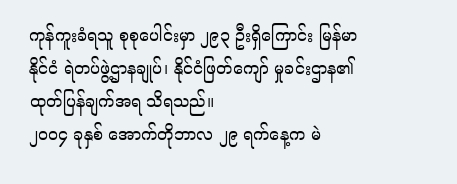ကုန်ကူးခံရသူ စုစုပေါင်းမှာ ၂၉၃ ဦးရှိကြောင်း မြန်မာနိုင်ငံ ရဲတပ်ဖွဲ့ဌာနချုပ်၊ နိုင်ငံဖြတ်ကျော် မှုခင်းဌာန၏ ထုတ်ပြန်ချက်အရ သိရသည်။
၂ဝဝ၄ ခုနှစ် အောက်တိုဘာလ ၂၉ ရက်နေ့က မဲ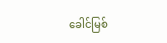ခေါင်မြစ်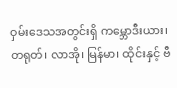ဝှမ်းဒေသအတွင်းရှိ ကမ္ဘောဒီးယား၊ တရုတ်၊ လာအို၊ မြန်မာ၊ ထိုင်းနှင့် ဗီ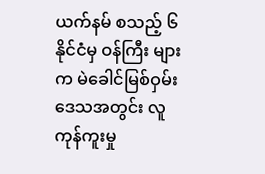ယက်နမ် စသည့် ၆ နိုင်ငံမှ ဝန်ကြီး များက မဲခေါင်မြစ်ဝှမ်းဒေသအတွင်း လူကုန်ကူးမှု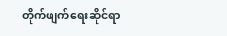တိုက်ဖျက်ရေးဆိုင်ရာ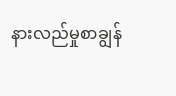နားလည်မှုစာချွန်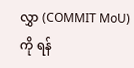လွှာ (COMMIT MoU) ကို ရန်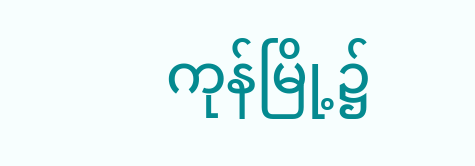ကုန်မြို့၌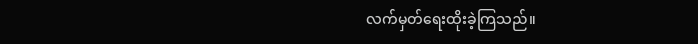လက်မှတ်ရေးထိုးခဲ့ကြသည်။